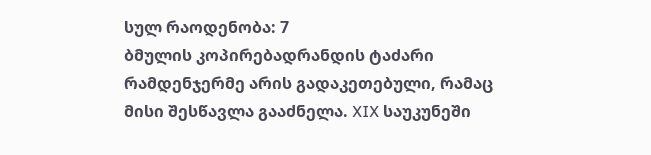სულ რაოდენობა: 7
ბმულის კოპირებადრანდის ტაძარი რამდენჯერმე არის გადაკეთებული, რამაც მისი შესწავლა გააძნელა. XIX საუკუნეში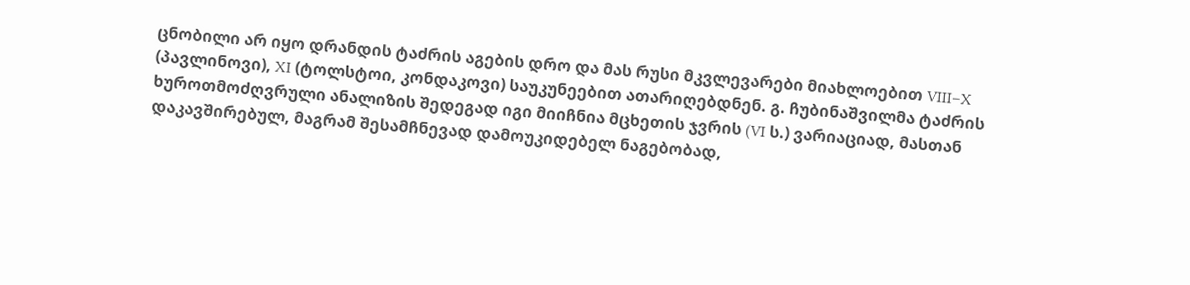ცნობილი არ იყო დრანდის ტაძრის აგების დრო და მას რუსი მკვლევარები მიახლოებით VIII–X (პავლინოვი), XI (ტოლსტოი, კონდაკოვი) საუკუნეებით ათარიღებდნენ. გ. ჩუბინაშვილმა ტაძრის ხუროთმოძღვრული ანალიზის შედეგად იგი მიიჩნია მცხეთის ჯვრის (VI ს.) ვარიაციად, მასთან დაკავშირებულ, მაგრამ შესამჩნევად დამოუკიდებელ ნაგებობად,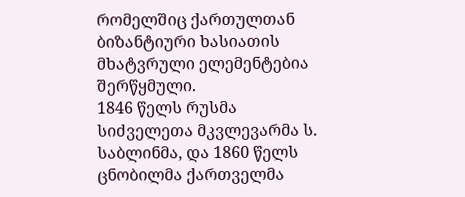რომელშიც ქართულთან ბიზანტიური ხასიათის მხატვრული ელემენტებია შერწყმული.
1846 წელს რუსმა სიძველეთა მკვლევარმა ს. საბლინმა, და 1860 წელს ცნობილმა ქართველმა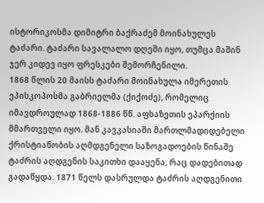ისტორიკოსმა დიმიტრი ბაქრაძემ მოინახულეს ტაძარი. ტაძარი სავალალო დღეში იყო, თუმცა მაშინ ჯერ კიდევ იყო ფრესკები შემორჩენილი.
1868 წლის 20 მაისს ტაძარი მოინახულა იმერეთის ეპისკოპოსმა გაბრიელმა (ქიქოძე), რომელიც იმავდროულად 1868-1886 წწ. აფხაზეთის ეპარქიის მმართველი იყო. მან კავკასიაში მართლმადიდებელი ქრისტიანობის აღმდგენელი საზოგადოების წინაშე ტაძრის აღდგენის საკითხი დააყენა, რაც დადებითად გადაწყდა. 1871 წელს დასრულდა ტაძრის აღდგენითი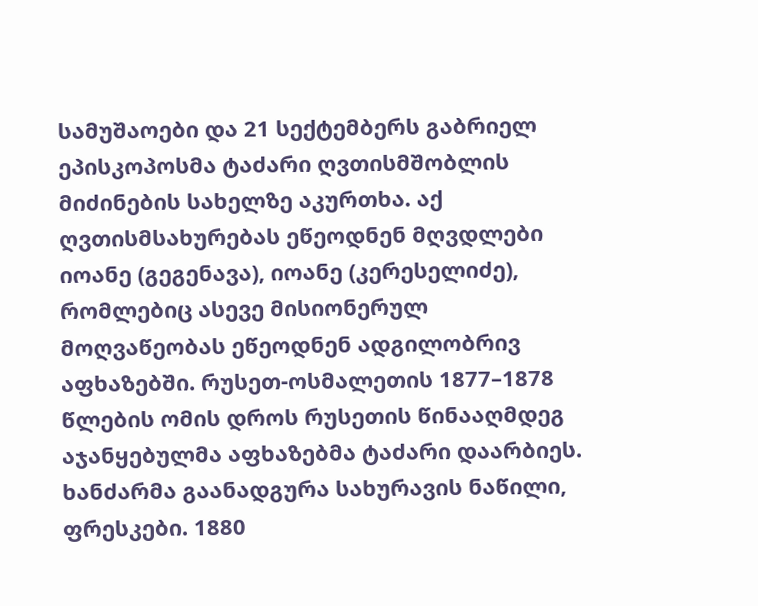სამუშაოები და 21 სექტემბერს გაბრიელ ეპისკოპოსმა ტაძარი ღვთისმშობლის მიძინების სახელზე აკურთხა. აქ ღვთისმსახურებას ეწეოდნენ მღვდლები იოანე (გეგენავა), იოანე (კერესელიძე), რომლებიც ასევე მისიონერულ მოღვაწეობას ეწეოდნენ ადგილობრივ აფხაზებში. რუსეთ-ოსმალეთის 1877–1878 წლების ომის დროს რუსეთის წინააღმდეგ აჯანყებულმა აფხაზებმა ტაძარი დაარბიეს. ხანძარმა გაანადგურა სახურავის ნაწილი, ფრესკები. 1880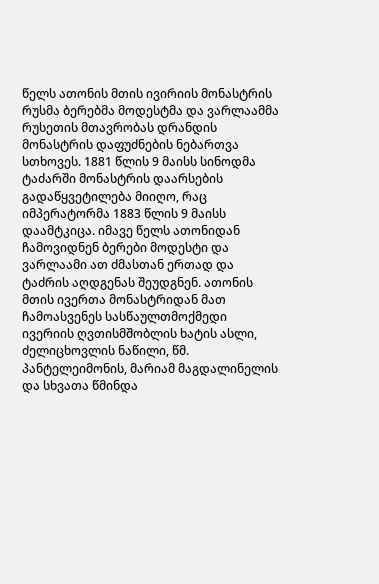წელს ათონის მთის ივირიის მონასტრის რუსმა ბერებმა მოდესტმა და ვარლაამმა რუსეთის მთავრობას დრანდის მონასტრის დაფუძნების ნებართვა სთხოვეს. 1881 წლის 9 მაისს სინოდმა ტაძარში მონასტრის დაარსების გადაწყვეტილება მიიღო, რაც იმპერატორმა 1883 წლის 9 მაისს დაამტკიცა. იმავე წელს ათონიდან ჩამოვიდნენ ბერები მოდესტი და ვარლაამი ათ ძმასთან ერთად და ტაძრის აღდგენას შეუდგნენ. ათონის მთის ივერთა მონასტრიდან მათ ჩამოასვენეს სასწაულთმოქმედი ივერიის ღვთისმშობლის ხატის ასლი, ძელიცხოვლის ნაწილი, წმ. პანტელეიმონის, მარიამ მაგდალინელის და სხვათა წმინდა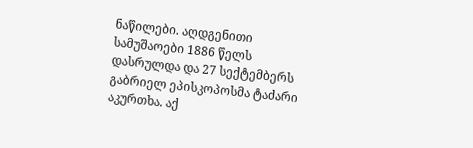ნაწილები. აღდგენითი სამუშაოები 1886 წელს დასრულდა და 27 სექტემბერს გაბრიელ ეპისკოპოსმა ტაძარი აკურთხა. აქ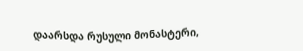დაარსდა რუსული მონასტერი,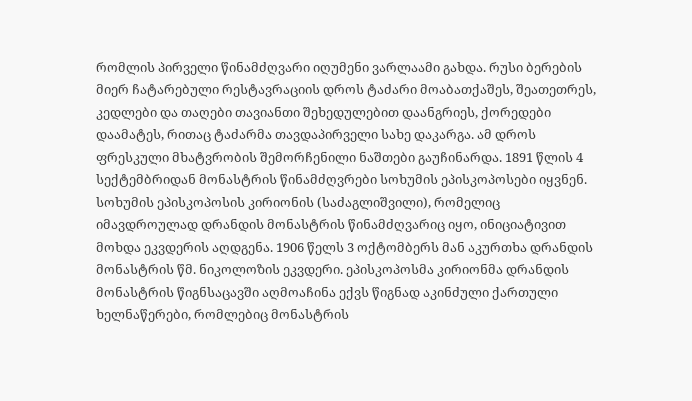რომლის პირველი წინამძღვარი იღუმენი ვარლაამი გახდა. რუსი ბერების მიერ ჩატარებული რესტავრაციის დროს ტაძარი მოაბათქაშეს, შეათეთრეს, კედლები და თაღები თავიანთი შეხედულებით დაანგრიეს, ქორედები დაამატეს, რითაც ტაძარმა თავდაპირველი სახე დაკარგა. ამ დროს ფრესკული მხატვრობის შემორჩენილი ნაშთები გაუჩინარდა. 1891 წლის 4 სექტემბრიდან მონასტრის წინამძღვრები სოხუმის ეპისკოპოსები იყვნენ. სოხუმის ეპისკოპოსის კირიონის (საძაგლიშვილი), რომელიც იმავდროულად დრანდის მონასტრის წინამძღვარიც იყო, ინიციატივით მოხდა ეკვდერის აღდგენა. 1906 წელს 3 ოქტომბერს მან აკურთხა დრანდის მონასტრის წმ. ნიკოლოზის ეკვდერი. ეპისკოპოსმა კირიონმა დრანდის მონასტრის წიგნსაცავში აღმოაჩინა ექვს წიგნად აკინძული ქართული ხელნაწერები, რომლებიც მონასტრის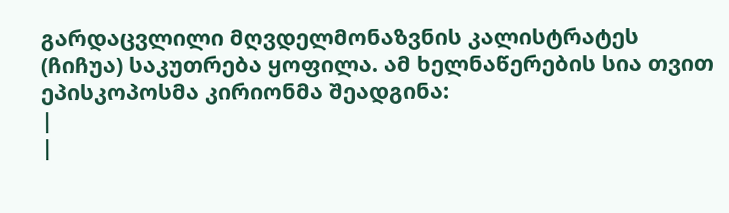გარდაცვლილი მღვდელმონაზვნის კალისტრატეს (ჩიჩუა) საკუთრება ყოფილა. ამ ხელნაწერების სია თვით ეპისკოპოსმა კირიონმა შეადგინა:
|
|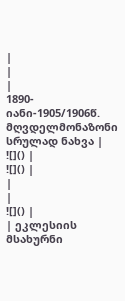|
|
|
1890-იანი-1905/1906წ. მღვდელმონაზონი სრულად ნახვა |
![]() |
![]() |
|
|
![]() |
| ეკლესიის მსახურნი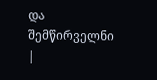და შემწირველნი |